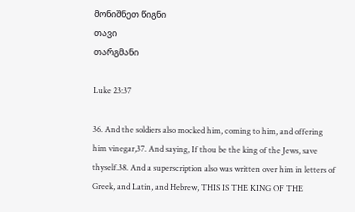მონიშნეთ წიგნი
თავი
თარგმანი

Luke 23:37

36. And the soldiers also mocked him, coming to him, and offering him vinegar,37. And saying, If thou be the king of the Jews, save thyself.38. And a superscription also was written over him in letters of Greek, and Latin, and Hebrew, THIS IS THE KING OF THE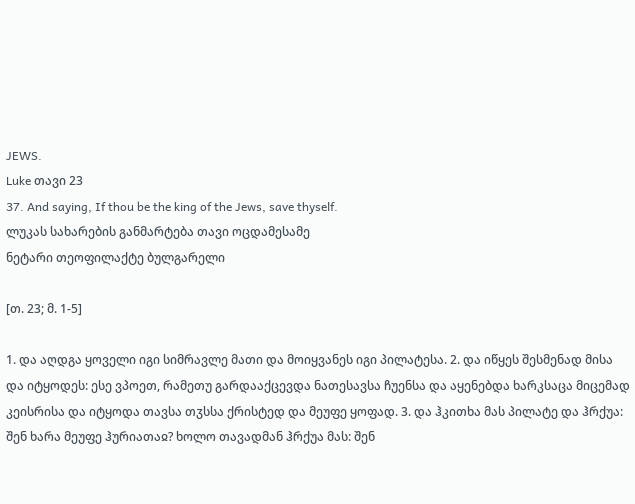JEWS.
Luke თავი 23
37. And saying, If thou be the king of the Jews, save thyself.
ლუკას სახარების განმარტება თავი ოცდამესამე
ნეტარი თეოფილაქტე ბულგარელი

[თ. 23; მ. 1-5]

1. და აღდგა ყოველი იგი სიმრავლე მათი და მოიყვანეს იგი პილატესა. 2. და იწყეს შესმენად მისა და იტყოდეს: ესე ვპოეთ, რამეთუ გარდააქცევდა ნათესავსა ჩუენსა და აყენებდა ხარკსაცა მიცემად კეისრისა და იტყოდა თავსა თჳსსა ქრისტედ და მეუფე ყოფად. 3. და ჰკითხა მას პილატე და ჰრქუა: შენ ხარა მეუფე ჰურიათაჲ? ხოლო თავადმან ჰრქუა მას: შენ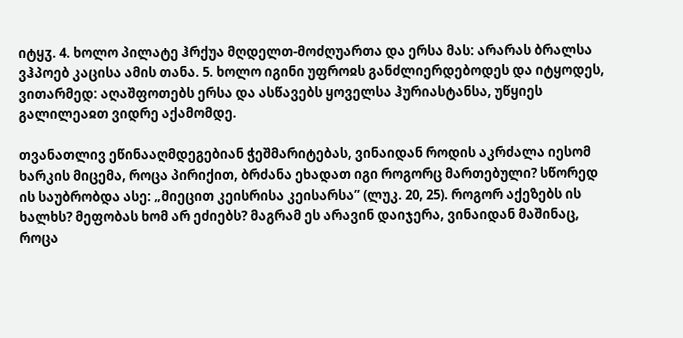იტყჳ. 4. ხოლო პილატე ჰრქუა მღდელთ-მოძღუართა და ერსა მას: არარას ბრალსა ვჰპოებ კაცისა ამის თანა. 5. ხოლო იგინი უფროჲს განძლიერდებოდეს და იტყოდეს, ვითარმედ: აღაშფოთებს ერსა და ასწავებს ყოველსა ჰურიასტანსა, უწყიეს გალილეაჲთ ვიდრე აქამომდე.

თვანათლივ ეწინააღმდეგებიან ჭეშმარიტებას, ვინაიდან როდის აკრძალა იესომ ხარკის მიცემა, როცა პირიქით, ბრძანა ეხადათ იგი როგორც მართებული? სწორედ ის საუბრობდა ასე: „მიეცით კეისრისა კეისარსა” (ლუკ. 20, 25). როგორ აქეზებს ის ხალხს? მეფობას ხომ არ ეძიებს? მაგრამ ეს არავინ დაიჯერა, ვინაიდან მაშინაც, როცა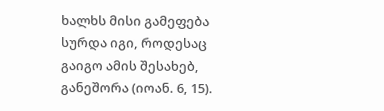ხალხს მისი გამეფება სურდა იგი, როდესაც გაიგო ამის შესახებ, განეშორა (იოან. 6, 15).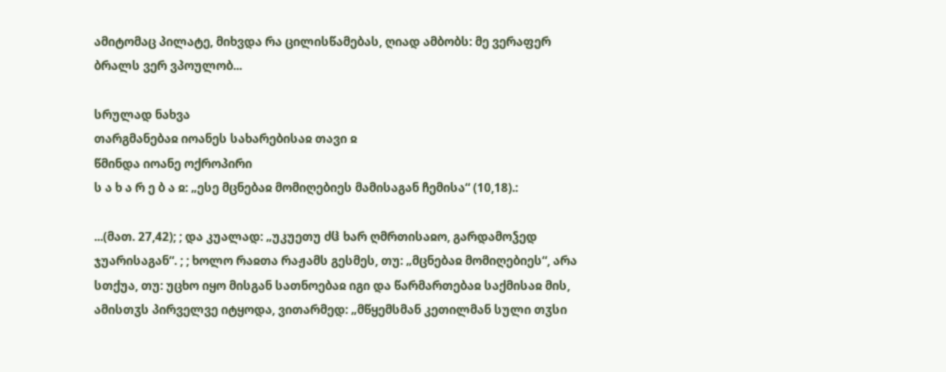ამიტომაც პილატე, მიხვდა რა ცილისწამებას, ღიად ამბობს: მე ვერაფერ ბრალს ვერ ვპოულობ...

სრულად ნახვა
თარგმანებაჲ იოანეს სახარებისაჲ თავი ჲ
წმინდა იოანე ოქროპირი
ს ა ხ ა რ ე ბ ა ჲ: „ესე მცნებაჲ მომიღებიეს მამისაგან ჩემისა“ (10,18).:

...(მათ. 27,42); ; და კუალად: „უკუეთუ ძჱ ხარ ღმრთისაჲო, გარდამოჴედ ჯუარისაგან“. ; ; ხოლო რაჲთა რაჟამს გესმეს, თუ: „მცნებაჲ მომიღებიეს“, არა სთქუა, თუ: უცხო იყო მისგან სათნოებაჲ იგი და წარმართებაჲ საქმისაჲ მის, ამისთჳს პირველვე იტყოდა, ვითარმედ: „მწყემსმან კეთილმან სული თჳსი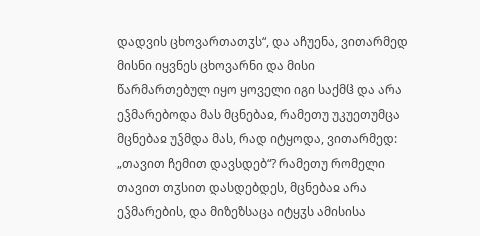დადვის ცხოვართათჳს“, და აჩუენა, ვითარმედ მისნი იყვნეს ცხოვარნი და მისი წარმართებულ იყო ყოველი იგი საქმჱ და არა ეჴმარებოდა მას მცნებაჲ, რამეთუ უკუეთუმცა მცნებაჲ უჴმდა მას, რად იტყოდა, ვითარმედ: „თავით ჩემით დავსდებ“? რამეთუ რომელი თავით თჳსით დასდებდეს, მცნებაჲ არა ეჴმარების, და მიზეზსაცა იტყჳს ამისისა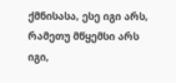ქმნისასა, ესე იგი არს, რამეთუ მწყემსი არს იგი,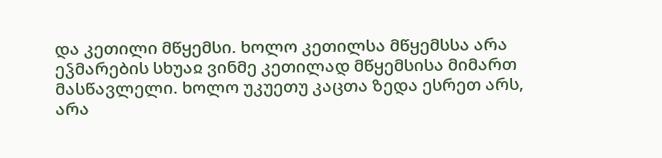და კეთილი მწყემსი. ხოლო კეთილსა მწყემსსა არა ეჴმარების სხუაჲ ვინმე კეთილად მწყემსისა მიმართ მასწავლელი. ხოლო უკუეთუ კაცთა ზედა ესრეთ არს, არა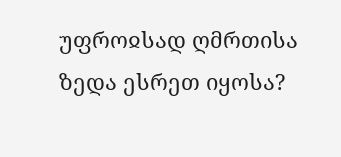უფროჲსად ღმრთისა ზედა ესრეთ იყოსა?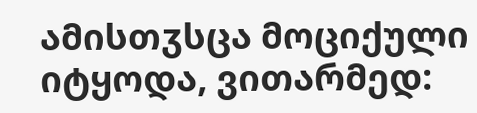ამისთჳსცა მოციქული იტყოდა, ვითარმედ: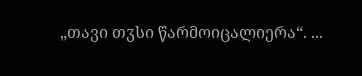„თავი თჳსი წარმოიცალიერა“. ...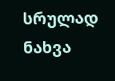სრულად ნახვა